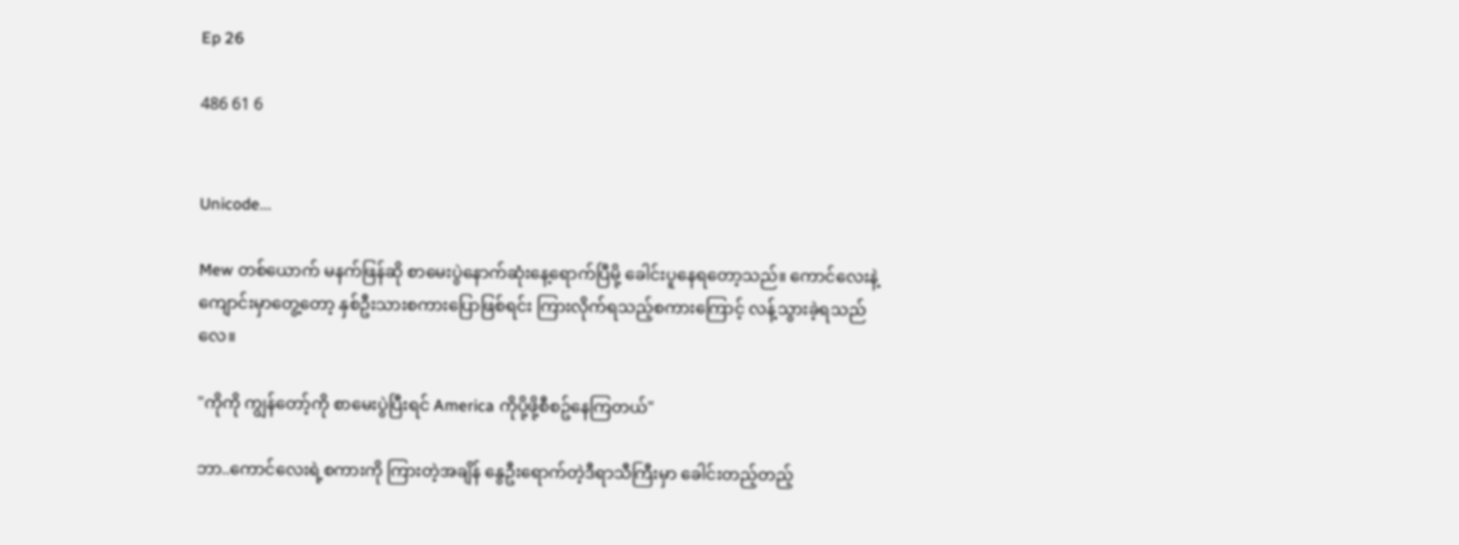Ep 26

486 61 6


Unicode...

Mew တစ်ယောက် မနက်ဖြန်ဆို စာမေးပွဲနောက်ဆုံးနေ့ရောက်ပြီမို့ ခေါင်းပူနေရတော့သည်။ ကောင်လေးနဲ့ကျောင်းမှာတွေ့တော့ နှစ်ဦးသားစကားပြောဖြစ်ရင်း ကြားလိုက်ရသည့်စကားကြောင့် လန့်သွားခဲ့ရသည်လေ။

"ကိုကို ကျွန်တော့်ကို စာမေးပွဲပြီးရင် America ကိုပို့ဖို့စီစဥ်နေကြတယ်"

ဘာ..ကောင်လေးရဲ့စကားကို ကြားတဲ့အချိန် နွေဦးရောက်တဲ့ဒီရာသီကြီးမှာ ခေါင်းတည့်တည့်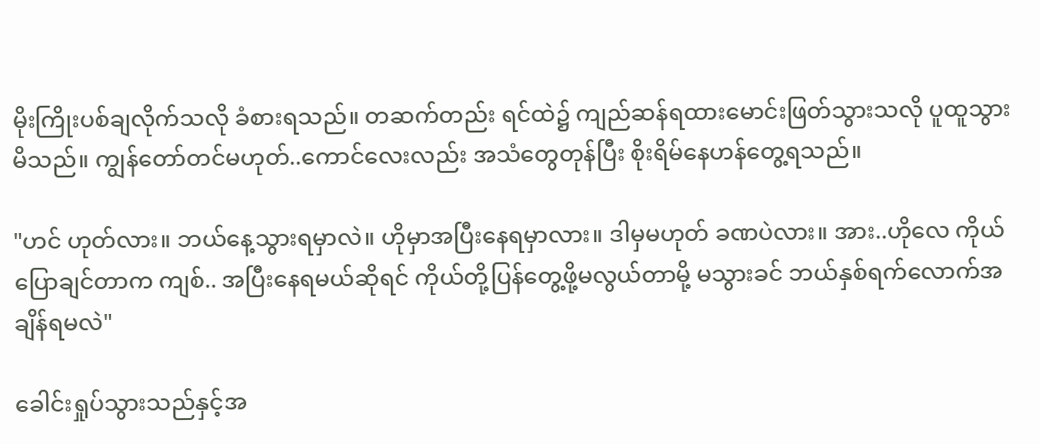မိုးကြိုးပစ်ချလိုက်သလို ခံစားရသည်။ တဆက်တည်း ရင်ထဲ၌ ကျည်ဆန်ရထားမောင်းဖြတ်သွားသလို ပူထူသွားမိသည်။ ကျွန်တော်တင်မဟုတ်..ကောင်လေးလည်း အသံတွေတုန်ပြီး စိုးရိမ်နေဟန်တွေ့ရသည်။

"ဟင် ဟုတ်လား။ ဘယ်နေ့သွားရမှာလဲ။ ဟိုမှာအပြီးနေရမှာလား။ ဒါမှမဟုတ် ခဏပဲလား။ အား..ဟိုလေ ကိုယ်ပြောချင်တာက ကျစ်.. အပြီးနေရမယ်ဆိုရင် ကိုယ်တို့ပြန်တွေ့ဖို့မလွယ်တာမို့ မသွားခင် ဘယ်နှစ်ရက်လောက်အချိန်ရမလဲ"

ခေါင်းရှုပ်သွားသည်နှင့်အ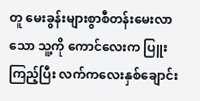တူ မေးခွန်းများစွာစီတန်းမေးလာသော သူ့ကို ကောင်လေးက ပြူးကြည့်ပြီး လက်ကလေးနှစ်ချောင်း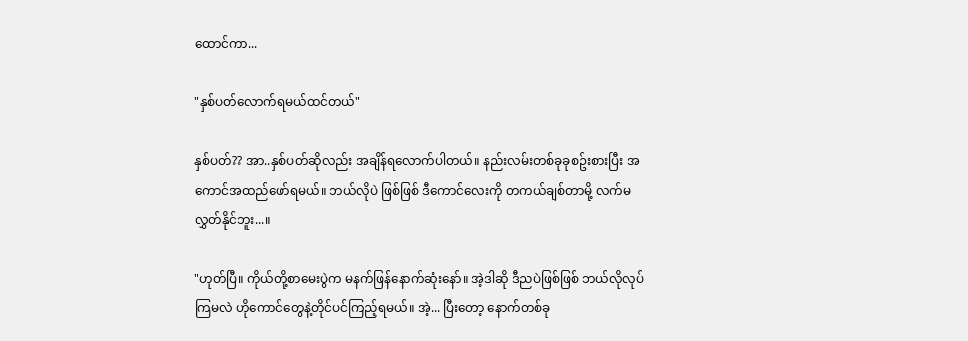ထောင်ကာ...

"နှစ်ပတ်လောက်ရမယ်ထင်တယ်"

နှစ်ပတ်?? အာ..နှစ်ပတ်ဆိုလည်း အချိန်ရလောက်ပါတယ်။ နည်းလမ်းတစ်ခုခုစဥ်းစားပြီး အကောင်အထည်ဖော်ရမယ်။ ဘယ်လိုပဲ ဖြစ်ဖြစ် ဒီကောင်လေးကို တကယ်ချစ်တာမို့ လက်မလွှတ်နိုင်ဘူး...။

"ဟုတ်ပြီ။ ကိုယ်တို့စာမေးပွဲက မနက်ဖြန်နောက်ဆုံးနော်။ အဲ့ဒါဆို ဒီညပဲဖြစ်ဖြစ် ဘယ်လိုလုပ်ကြမလဲ ဟိုကောင်တွေနဲ့တိုင်ပင်ကြည့်ရမယ်။ အဲ့... ပြီးတော့ နောက်တစ်ခု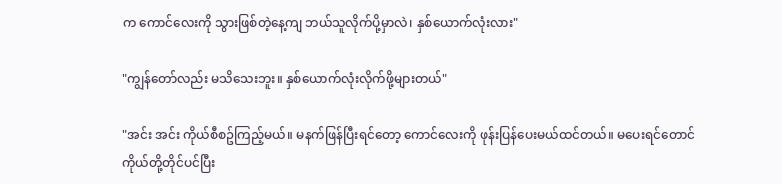က ကောင်လေးကို သွားဖြစ်တဲ့နေ့ကျ ဘယ်သူလိုက်ပို့မှာလဲ၊ နှစ်ယောက်လုံးလား"

"ကျွန်တော်လည်း မသိသေးဘူး။ နှစ်ယောက်လုံးလိုက်ဖို့များတယ်"

"အင်း အင်း ကိုယ်စီစဥ်ကြည့်မယ်။ မနက်ဖြန်ပြီးရင်တော့ ကောင်လေးကို ဖုန်းပြန်ပေးမယ်ထင်တယ်။ မပေးရင်တောင် ကိုယ်တို့တိုင်ပင်ပြီး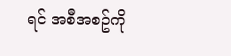ရင် အစီအစဥ်ကို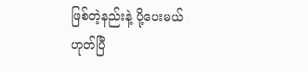ဖြစ်တဲ့နည်းနဲ့ ပို့ပေးမယ်ဟုတ်ပြီ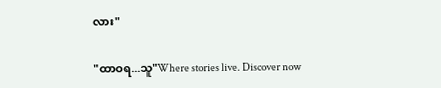လား"

"ထာဝရ...သူ"Where stories live. Discover now